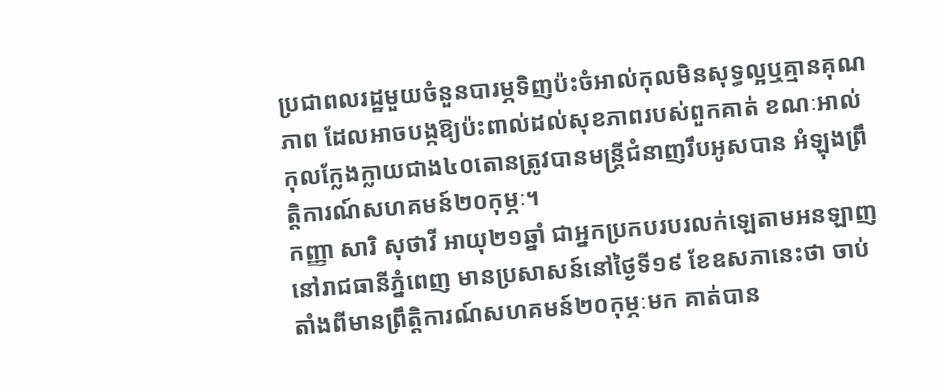ប្រជាពលរដ្ឋមួយចំនួនបារម្ភទិញប៉ះចំអាល់កុលមិនសុទ្ធល្អឬគ្មានគុណភាព ដែលអាចបង្កឱ្យប៉ះពាល់ដល់សុខភាពរបស់ពួកគាត់ ខណៈអាល់កុលក្លែងក្លាយជាង៤០តោនត្រូវបានមន្ត្រីជំនាញរឹបអូសបាន អំឡុងព្រឹត្តិការណ៍សហគមន៍២០កុម្ភៈ។
កញ្ញា សារិ សុថាវី អាយុ២១ឆ្នាំ ជាអ្នកប្រកបរបរលក់ឡេតាមអនឡាញ នៅរាជធានីភ្នំពេញ មានប្រសាសន៍នៅថ្ងៃទី១៩ ខែឧសភានេះថា ចាប់តាំងពីមានព្រឹត្តិការណ៍សហគមន៍២០កុម្ភៈមក គាត់បាន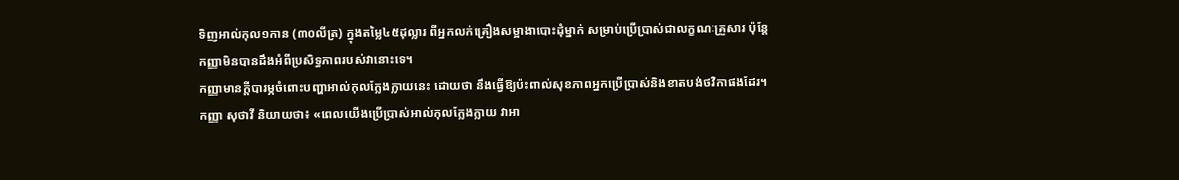ទិញអាល់កុល១កាន (៣០លីត្រ) ក្នុងតម្លៃ៤៥ដុល្លារ ពីអ្នកលក់គ្រឿងសម្អាងាបោះដុំម្នាក់ សម្រាប់ប្រើប្រាស់ជាលក្ខណៈគ្រួសារ ប៉ុន្តែកញ្ញាមិនបានដឹងអំពីប្រសិទ្ធភាពរបស់វានោះទេ។
កញ្ញាមានក្តីបារម្ភចំពោះបញ្ហាអាល់កុលក្លែងក្លាយនេះ ដោយថា នឹងធ្វើឱ្យប៉ះពាល់សុខភាពអ្នកប្រើប្រាស់និងខាតបង់ថវិកាផងដែរ។
កញ្ញា សុថាវី និយាយថា៖ «ពេលយើងប្រើប្រាស់អាល់កុលក្លែងក្លាយ វាអា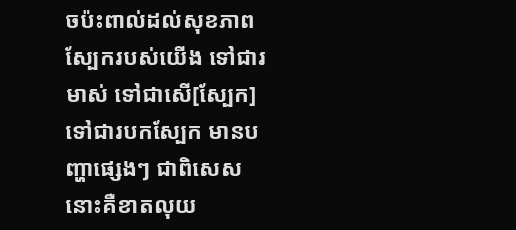ចប៉ះពាល់ដល់សុខភាពស្បែករបស់យើង ទៅជារមាស់ ទៅជាសើ[ស្បែក] ទៅជារបកស្បែក មានបញ្ហាផ្សេងៗ ជាពិសេសនោះគឺខាតលុយ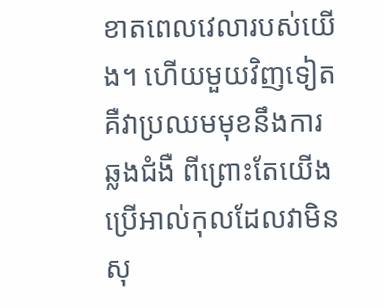ខាតពេលវេលារបស់យើង។ ហើយមួយវិញទៀត គឺវាប្រឈមមុខនឹងការឆ្លងជំងឺ ពីព្រោះតែយើងប្រើអាល់កុលដែលវាមិនសុ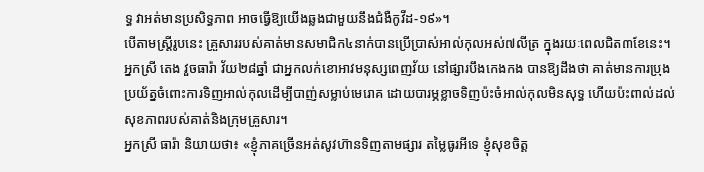ទ្ធ វាអត់មានប្រសិទ្ធភាព អាចធ្វើឱ្យយើងឆ្លងជាមួយនឹងជំងឺកូវីដ-១៩»។
បើតាមស្ត្រីរូបនេះ គ្រួសាររបស់គាត់មានសមាជិក៤នាក់បានប្រើប្រាស់អាល់កុលអស់៧លីត្រ ក្នុងរយៈពេលជិត៣ខែនេះ។
អ្នកស្រី តេង វួចធារ៉ា វ័យ២៨ឆ្នាំ ជាអ្នកលក់ខោអាវមនុស្សពេញវ័យ នៅផ្សារបឹងកេងកង បានឱ្យដឹងថា គាត់មានការប្រុងប្រយ័ត្នចំពោះការទិញអាល់កុលដើម្បីបាញ់សម្លាប់មេរោគ ដោយបារម្ភខ្លាចទិញប៉ះចំអាល់កុលមិនសុទ្ធ ហើយប៉ះពាល់ដល់សុខភាពរបស់គាត់និងក្រុមគ្រួសារ។
អ្នកស្រី ធារ៉ា និយាយថា៖ «ខ្ញុំភាគច្រើនអត់សូវហ៊ានទិញតាមផ្សារ តម្លៃធូរអីទេ ខ្ញុំសុខចិត្ត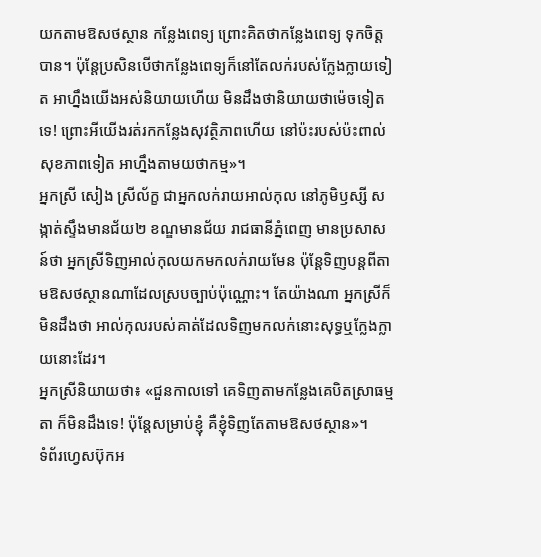យកតាមឱសថស្ថាន កន្លែងពេទ្យ ព្រោះគិតថាកន្លែងពេទ្យ ទុកចិត្តបាន។ ប៉ុន្តែប្រសិនបើថាកន្លែងពេទ្យក៏នៅតែលក់របស់ក្លែងក្លាយទៀត អាហ្នឹងយើងអស់និយាយហើយ មិនដឹងថានិយាយថាម៉េចទៀតទេ! ព្រោះអីយើងរត់រកកន្លែងសុវត្ថិភាពហើយ នៅប៉ះរបស់ប៉ះពាល់សុខភាពទៀត អាហ្នឹងតាមយថាកម្ម»។
អ្នកស្រី សៀង ស្រីល័ក្ខ ជាអ្នកលក់រាយអាល់កុល នៅភូមិឫស្សី សង្កាត់ស្ទឹងមានជ័យ២ ខណ្ឌមានជ័យ រាជធានីភ្នំពេញ មានប្រសាសន៍ថា អ្នកស្រីទិញអាល់កុលយកមកលក់រាយមែន ប៉ុន្តែទិញបន្តពីតាមឱសថស្ថានណាដែលស្របច្បាប់ប៉ុណ្ណោះ។ តែយ៉ាងណា អ្នកស្រីក៏មិនដឹងថា អាល់កុលរបស់គាត់ដែលទិញមកលក់នោះសុទ្ធឬក្លែងក្លាយនោះដែរ។
អ្នកស្រីនិយាយថា៖ «ជួនកាលទៅ គេទិញតាមកន្លែងគេបិតស្រាធម្មតា ក៏មិនដឹងទេ! ប៉ុន្តែសម្រាប់ខ្ញុំ គឺខ្ញុំទិញតែតាមឱសថស្ថាន»។
ទំព័រហ្វេសប៊ុកអ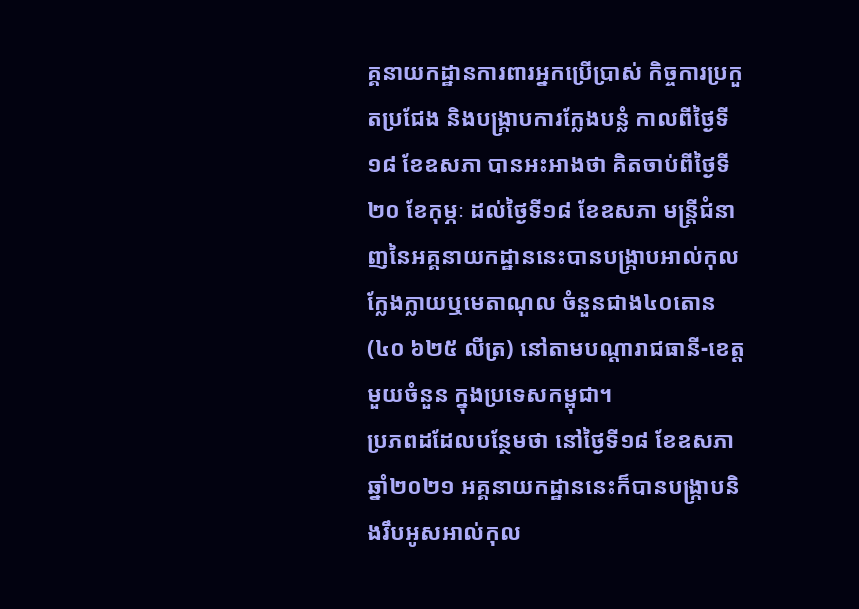គ្គនាយកដ្ឋានការពារអ្នកប្រើប្រាស់ កិច្ចការប្រកួតប្រជែង និងបង្រ្កាបការក្លែងបន្លំ កាលពីថ្ងៃទី១៨ ខែឧសភា បានអះអាងថា គិតចាប់ពីថ្ងៃទី២០ ខែកុម្ភៈ ដល់ថ្ងៃទី១៨ ខែឧសភា មន្រ្តីជំនាញនៃអគ្គនាយកដ្ឋាននេះបានបង្ក្រាបអាល់កុលក្លែងក្លាយឬមេតាណុល ចំនួនជាង៤០តោន (៤០ ៦២៥ លីត្រ) នៅតាមបណ្ដារាជធានី-ខេត្តមួយចំនួន ក្នុងប្រទេសកម្ពុជា។
ប្រភពដដែលបន្ថែមថា នៅថ្ងៃទី១៨ ខែឧសភា ឆ្នាំ២០២១ អគ្គនាយកដ្ឋាននេះក៏បានបង្រ្កាបនិងរឹបអូសអាល់កុល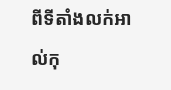ពីទីតាំងលក់អាល់កុ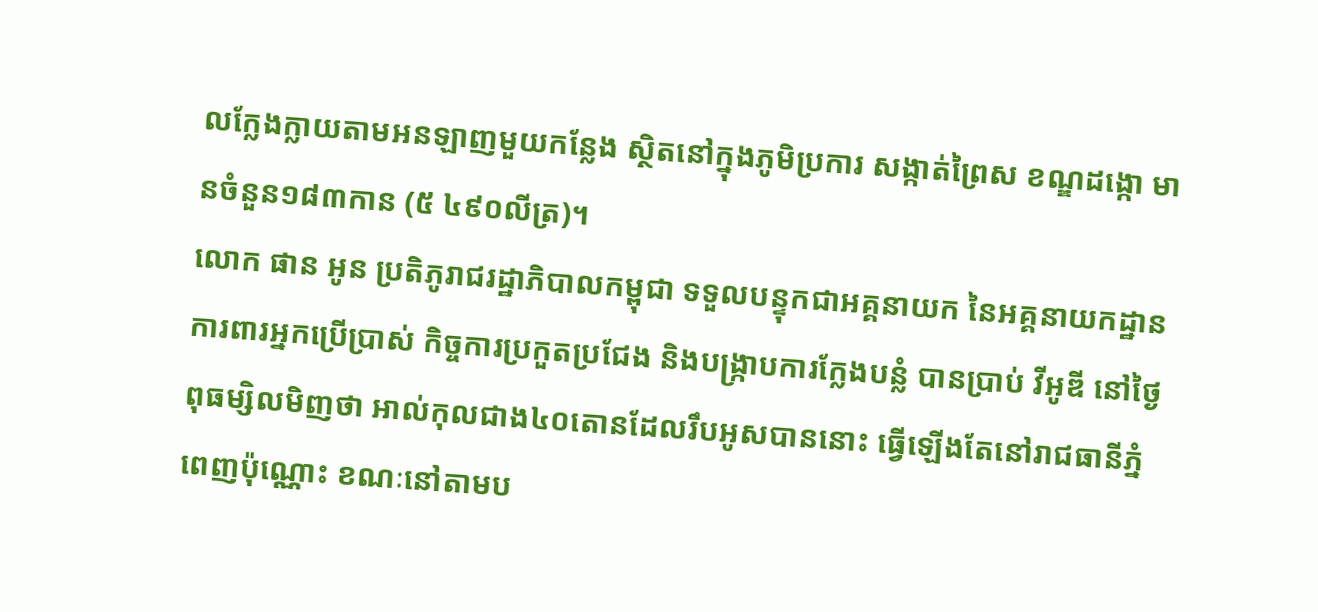លក្លែងក្លាយតាមអនឡាញមួយកន្លែង ស្ថិតនៅក្នុងភូមិប្រការ សង្កាត់ព្រៃស ខណ្ឌដង្កោ មានចំនួន១៨៣កាន (៥ ៤៩០លីត្រ)។
លោក ផាន អូន ប្រតិភូរាជរដ្ឋាភិបាលកម្ពុជា ទទួលបន្ទុកជាអគ្គនាយក នៃអគ្គនាយកដ្ឋានការពារអ្នកប្រើប្រាស់ កិច្ចការប្រកួតប្រជែង និងបង្ក្រាបការក្លែងបន្លំ បានប្រាប់ វីអូឌី នៅថ្ងៃពុធម្សិលមិញថា អាល់កុលជាង៤០តោនដែលរឹបអូសបាននោះ ធ្វើឡើងតែនៅរាជធានីភ្នំពេញប៉ុណ្ណោះ ខណៈនៅតាមប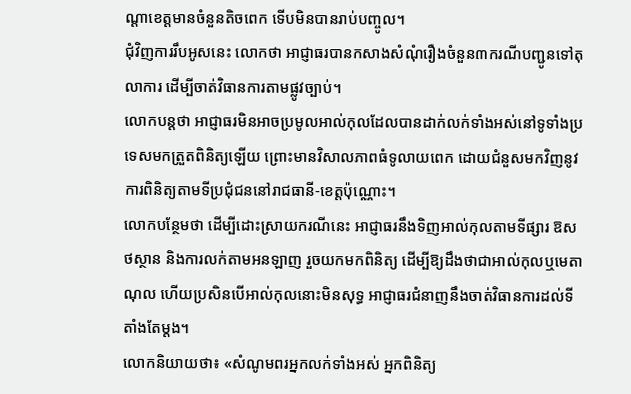ណ្ដាខេត្តមានចំនួនតិចពេក ទើបមិនបានរាប់បញ្ចូល។
ជុំវិញការរឹបអូសនេះ លោកថា អាជ្ញាធរបានកសាងសំណុំរឿងចំនួន៣ករណីបញ្ជូនទៅតុលាការ ដើម្បីចាត់វិធានការតាមផ្លូវច្បាប់។
លោកបន្តថា អាជ្ញាធរមិនអាចប្រមូលអាល់កុលដែលបានដាក់លក់ទាំងអស់នៅទូទាំងប្រទេសមកត្រួតពិនិត្យឡើយ ព្រោះមានវិសាលភាពធំទូលាយពេក ដោយជំនួសមកវិញនូវការពិនិត្យតាមទីប្រជុំជននៅរាជធានី-ខេត្តប៉ុណ្ណោះ។
លោកបន្ថែមថា ដើម្បីដោះស្រាយករណីនេះ អាជ្ញាធរនឹងទិញអាល់កុលតាមទីផ្សារ ឱសថស្ថាន និងការលក់តាមអនឡាញ រួចយកមកពិនិត្យ ដើម្បីឱ្យដឹងថាជាអាល់កុលឬមេតាណុល ហើយប្រសិនបើអាល់កុលនោះមិនសុទ្ធ អាជ្ញាធរជំនាញនឹងចាត់វិធានការដល់ទីតាំងតែម្ដង។
លោកនិយាយថា៖ «សំណូមពរអ្នកលក់ទាំងអស់ អ្នកពិនិត្យ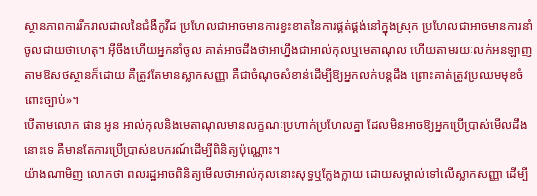ស្ថានភាពការរីករាលដាលនៃជំងឺកូវីដ ប្រហែលជាអាចមានការខ្វះខាតនៃការផ្គត់ផ្គង់នៅក្នុងស្រុក ប្រហែលជាអាចមានការនាំចូលជាយថាហេតុ។ អ៊ីចឹងហើយអ្នកនាំចូល គាត់អាចដឹងថាអាហ្នឹងជាអាល់កុលឬមេតាណុល ហើយតាមរយៈលក់អនឡាញ តាមឱសថស្ថានក៏ដោយ គឺត្រូវតែមានស្លាកសញ្ញា គឺជាចំណុចសំខាន់ដើម្បីឱ្យអ្នកលក់បន្តដឹង ព្រោះគាត់ត្រូវប្រឈមមុខចំពោះច្បាប់»។
បើតាមលោក ផាន អូន អាល់កុលនិងមេតាណុលមានលក្ខណៈប្រហាក់ប្រហែលគ្នា ដែលមិនអាចឱ្យអ្នកប្រើប្រាស់មើលដឹងនោះទេ គឺមានតែការប្រើប្រាស់ឧបករណ៍ដើម្បីពិនិត្យប៉ុណ្ណោះ។
យ៉ាងណាមិញ លោកថា ពលរដ្ឋអាចពិនិត្យមើលថាអាល់កុលនោះសុទ្ធឬក្លែងក្លាយ ដោយសម្គាល់ទៅលើស្លាកសញ្ញា ដើម្បី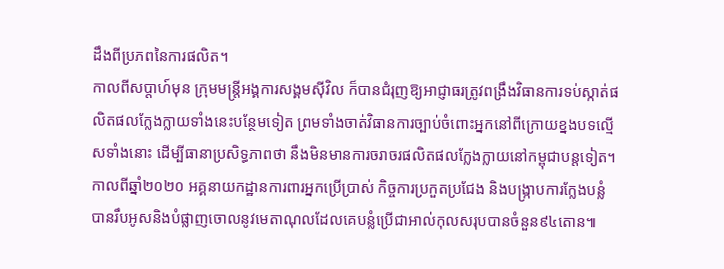ដឹងពីប្រភពនៃការផលិត។
កាលពីសប្ដាហ៍មុន ក្រុមមន្ត្រីអង្គការសង្គមស៊ីវិល ក៏បានជំរុញឱ្យអាជ្ញាធរត្រូវពង្រឹងវិធានការទប់ស្កាត់ផលិតផលក្លែងក្លាយទាំងនេះបន្ថែមទៀត ព្រមទាំងចាត់វិធានការច្បាប់ចំពោះអ្នកនៅពីក្រោយខ្នងបទល្មើសទាំងនោះ ដើម្បីធានាប្រសិទ្ធភាពថា នឹងមិនមានការចរាចរផលិតផលក្លែងក្លាយនៅកម្ពុជាបន្តទៀត។
កាលពីឆ្នាំ២០២០ អគ្គនាយកដ្ឋានការពារអ្នកប្រើប្រាស់ កិច្ចការប្រកួតប្រជែង និងបង្រ្កាបការក្លែងបន្លំ បានរឹបអូសនិងបំផ្លាញចោលនូវមេតាណុលដែលគេបន្លំប្រើជាអាល់កុលសរុបបានចំនួន៩៤តោន៕